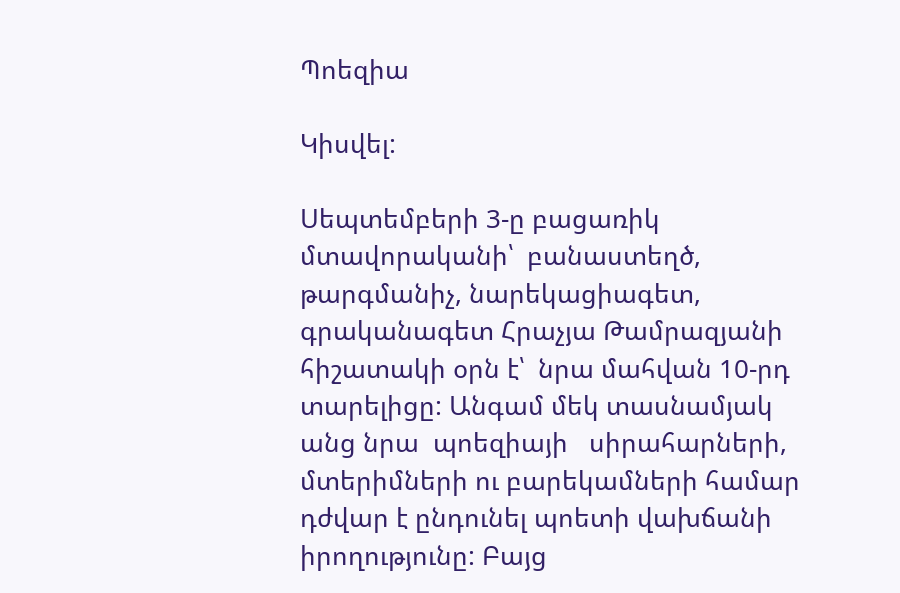Պոեզիա

Կիսվել:

Սեպտեմբերի 3-ը բացառիկ մտավորականի՝  բանաստեղծ, թարգմանիչ, նարեկացիագետ, գրականագետ Հրաչյա Թամրազյանի հիշատակի օրն է՝  նրա մահվան 10-րդ տարելիցը: Անգամ մեկ տասնամյակ անց նրա  պոեզիայի   սիրահարների, մտերիմների ու բարեկամների համար դժվար է ընդունել պոետի վախճանի իրողությունը: Բայց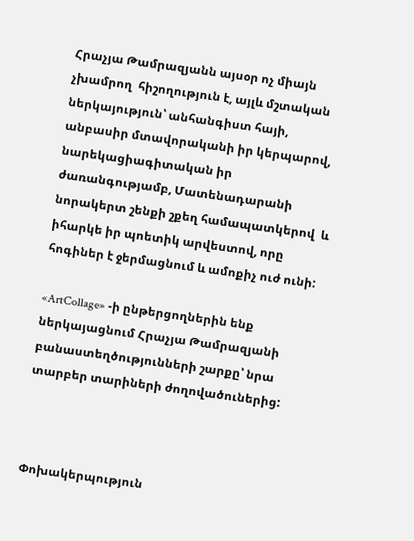Հրաչյա Թամրազյանն այսօր ոչ միայն չխամրող  հիշողություն է, այլև մշտական ներկայություն՝ անհանգիստ հայի, անբասիր մտավորականի իր կերպարով, նարեկացիագիտական իր ժառանգությամբ, Մատենադարանի նորակերտ շենքի շքեղ համապատկերով  և իհարկե իր պոետիկ արվեստով, որը հոգիներ է ջերմացնում և ամոքիչ ուժ ունի:

«ArtCollage» -ի ընթերցողներին ենք  ներկայացնում Հրաչյա Թամրազյանի բանաստեղծությունների շարքը՝ նրա տարբեր տարիների ժողովածուներից:



Փոխակերպություն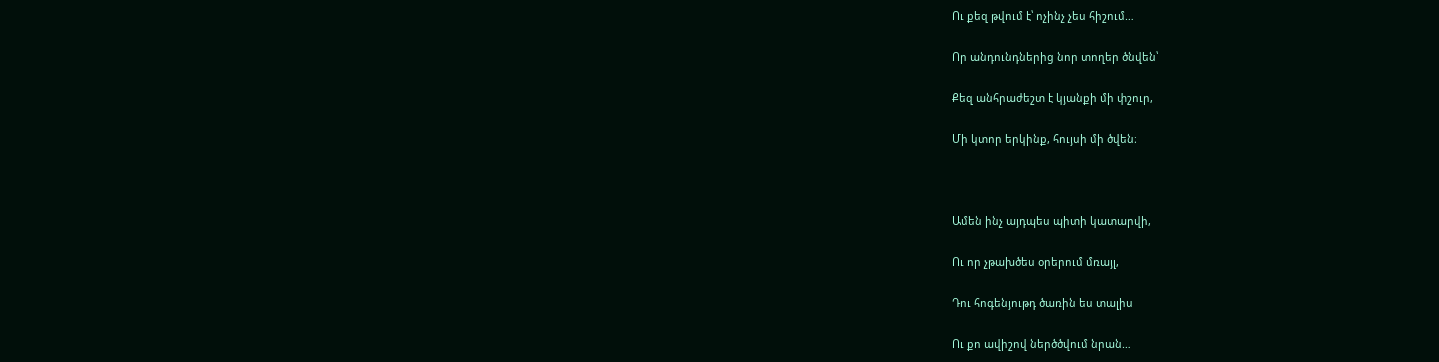Ու քեզ թվում է՝ ոչինչ չես հիշում…

Որ անդունդներից նոր տողեր ծնվեն՝

Քեզ անհրաժեշտ է կյանքի մի փշուր,

Մի կտոր երկինք, հույսի մի ծվեն։



Ամեն ինչ այդպես պիտի կատարվի,

Ու որ չթախծես օրերում մռայլ,

Դու հոգենյութդ ծառին ես տալիս

Ու քո ավիշով ներծծվում նրան…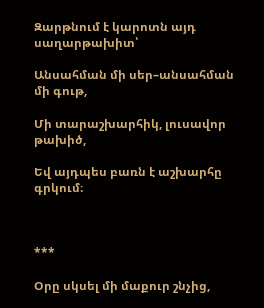Զարթնում է կարոտն այդ սաղարթախիտ՝

Անսահման մի սեր–անսահման մի գութ,

Մի տարաշխարհիկ, լուսավոր թախիծ,

Եվ այդպես բառն է աշխարհը գրկում։



***

Օրը սկսել մի մաքուր շնչից,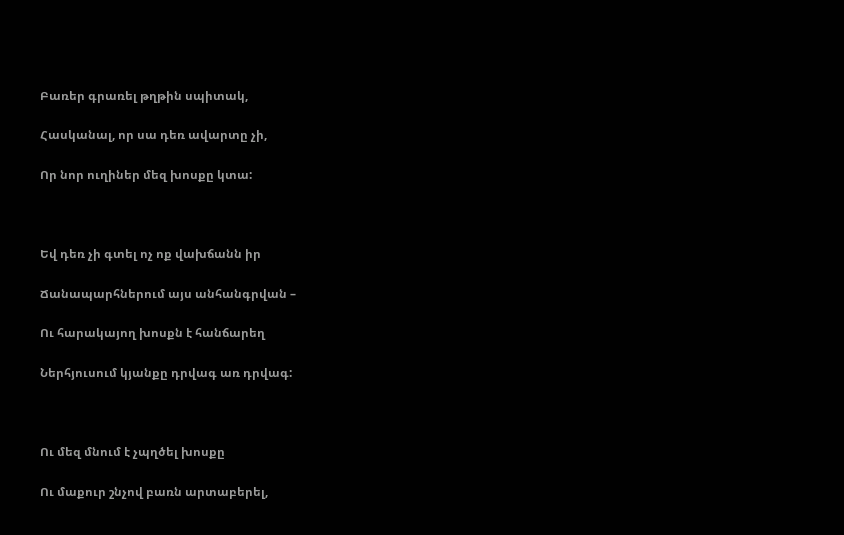Բառեր գրառել թղթին սպիտակ,

Հասկանալ, որ սա դեռ ավարտը չի,

Որ նոր ուղիներ մեզ խոսքը կտա:



Եվ դեռ չի գտել ոչ ոք վախճանն իր

Ճանապարհներում այս անհանգրվան –

Ու հարակայող խոսքն է հանճարեղ

Ներհյուսում կյանքը դրվագ առ դրվագ:



Ու մեզ մնում է չպղծել խոսքը

Ու մաքուր շնչով բառն արտաբերել,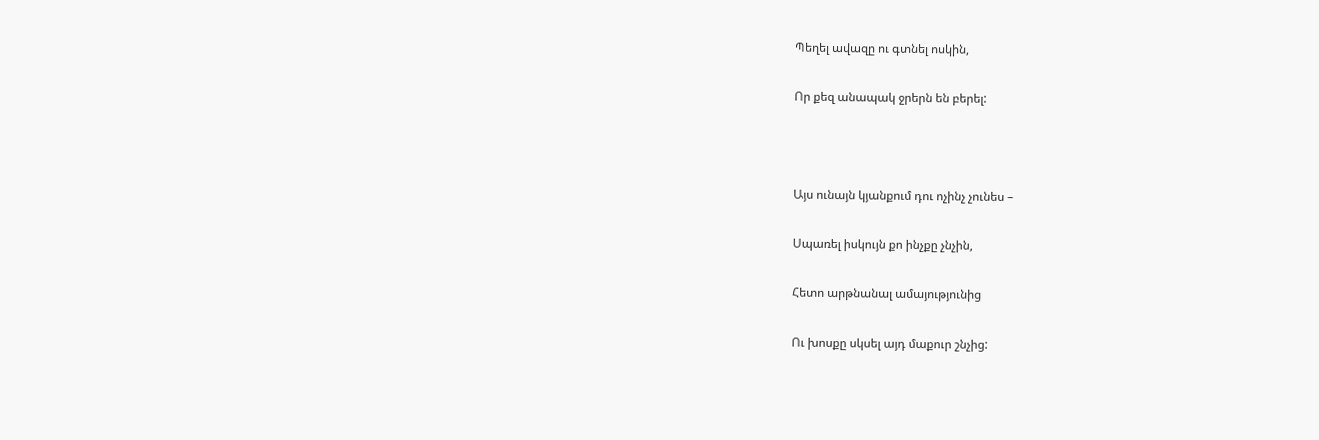Պեղել ավազը ու գտնել ոսկին,

Որ քեզ անապակ ջրերն են բերել:



Այս ունայն կյանքում դու ոչինչ չունես –

Սպառել իսկույն քո ինչքը չնչին,

Հետո արթնանալ ամայությունից

Ու խոսքը սկսել այդ մաքուր շնչից: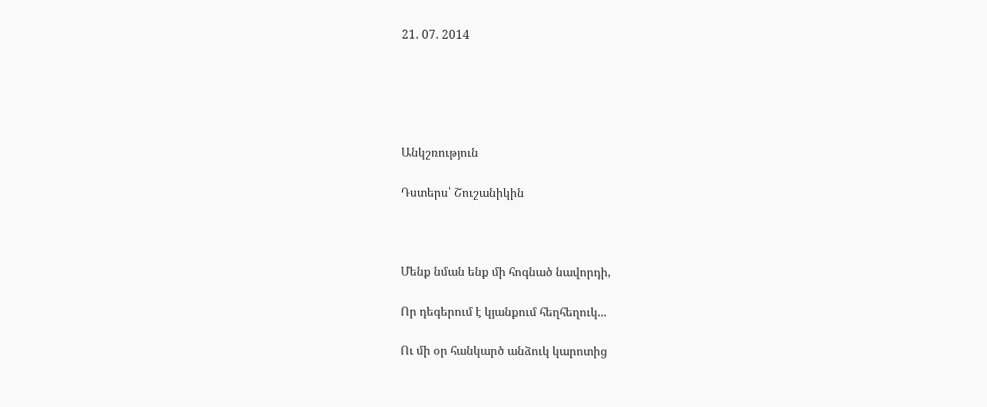21. 07. 2014





Անկշռություն

Դստերս՝ Շուշանիկին



Մենք նման ենք մի հոգնած նավորդի,

Որ դեգերում է կյանքում հեղհեղուկ...

Ու մի օր հանկարծ անձուկ կարոտից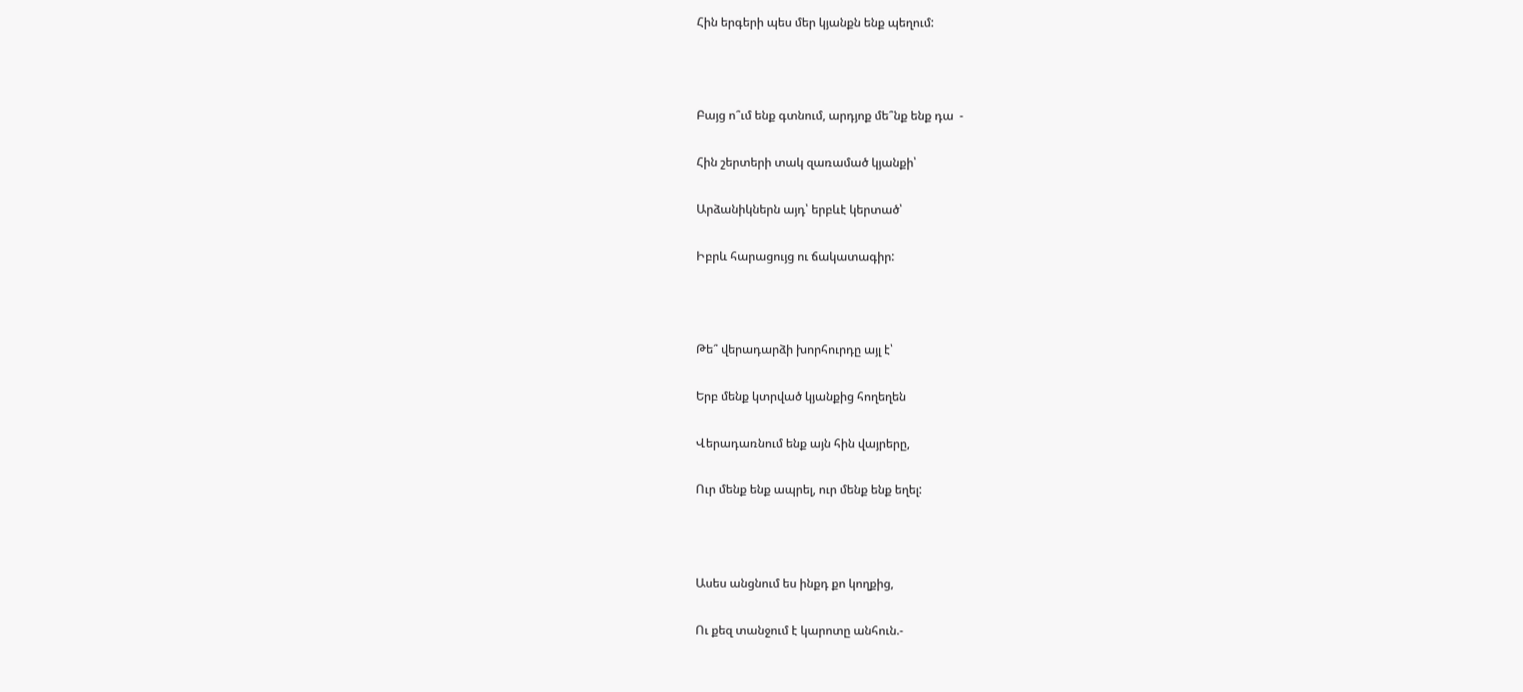Հին երգերի պես մեր կյանքն ենք պեղում:



Բայց ո՞ւմ ենք գտնում, արդյոք մե՞նք ենք դա  -

Հին շերտերի տակ զառամած կյանքի՝

Արձանիկներն այդ՝ երբևէ կերտած՝

Իբրև հարացույց ու ճակատագիր:



Թե՞ վերադարձի խորհուրդը այլ է՝

Երբ մենք կտրված կյանքից հողեղեն

Վերադառնում ենք այն հին վայրերը,

Ուր մենք ենք ապրել, ուր մենք ենք եղել:



Ասես անցնում ես ինքդ քո կողքից,

Ու քեզ տանջում է կարոտը անհուն.-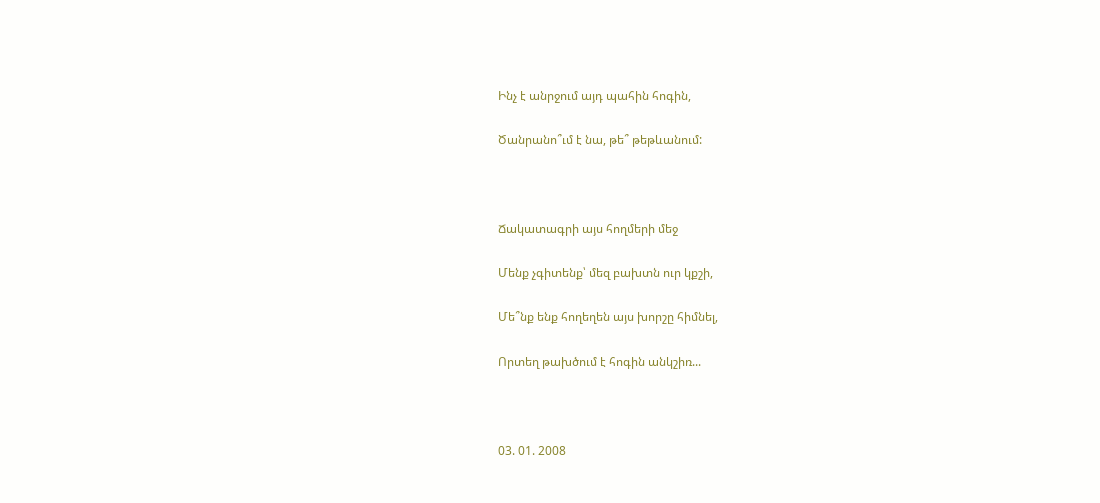Ինչ է անրջում այդ պահին հոգին,

Ծանրանո՞ւմ է նա, թե՞ թեթևանում:



Ճակատագրի այս հողմերի մեջ

Մենք չգիտենք՝ մեզ բախտն ուր կքշի,

Մե՞նք ենք հողեղեն այս խորշը հիմնել,

Որտեղ թախծում է հոգին անկշիռ...



03. 01. 2008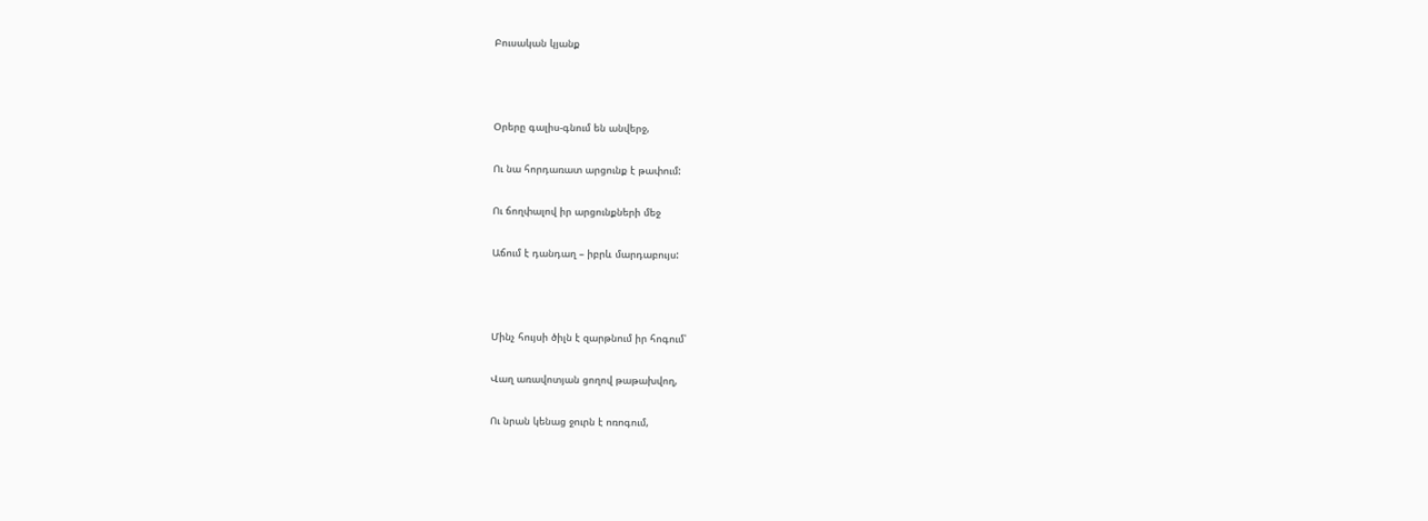Բուսական կյանք



Օրերը գալիս-գնում են անվերջ,

Ու նա հորդառատ արցունք է թափում:

Ու ճողփալով իր արցունքների մեջ

Աճում է դանդաղ – իբրև մարդաբույս:



Մինչ հույսի ծիլն է զարթնում իր հոգում՝

Վաղ առավոտյան ցողով թաթախվող,

Ու նրան կենաց ջուրն է ոռոգում,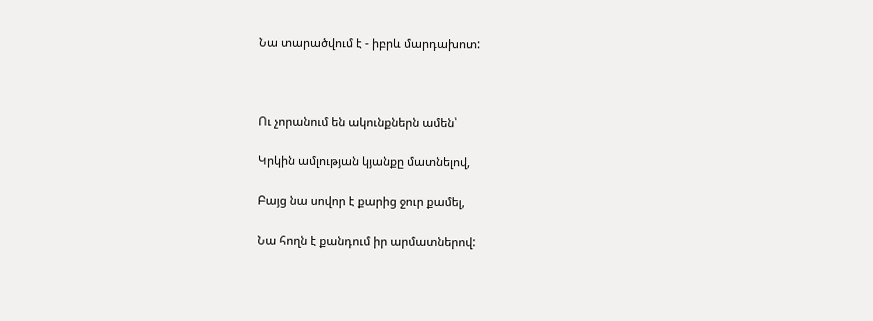Նա տարածվում է - իբրև մարդախոտ:



Ու չորանում են ակունքներն ամեն՝

Կրկին ամլության կյանքը մատնելով,

Բայց նա սովոր է քարից ջուր քամել,

Նա հողն է քանդում իր արմատներով: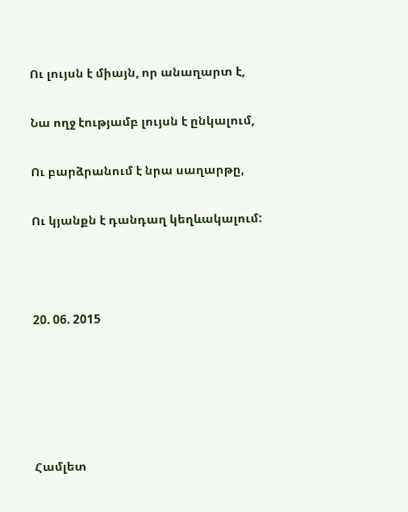Ու լույսն է միայն, որ անաղարտ է,

Նա ողջ էությամբ լույսն է ընկալում,

Ու բարձրանում է նրա սաղարթը,

Ու կյանքն է դանդաղ կեղևակալում:



20. 06. 2015





Համլետ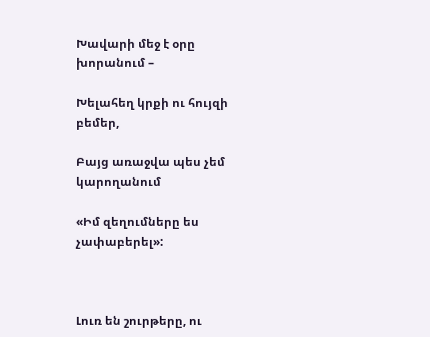Խավարի մեջ է օրը խորանում –

Խելահեղ կրքի ու հույզի բեմեր,

Բայց առաջվա պես չեմ կարողանում

«Իմ զեղումները ես չափաբերել»:



Լուռ են շուրթերը, ու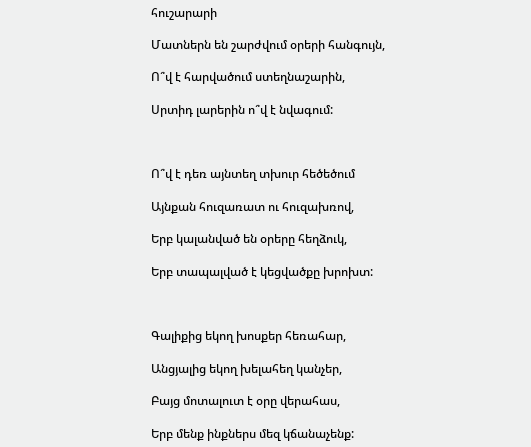հուշարարի

Մատներն են շարժվում օրերի հանգույն,

Ո՞վ է հարվածում ստեղնաշարին,

Սրտիդ լարերին ո՞վ է նվագում:



Ո՞վ է դեռ այնտեղ տխուր հեծեծում

Այնքան հուզառատ ու հուզախռով,

Երբ կալանված են օրերը հեղձուկ,

Երբ տապալված է կեցվածքը խրոխտ:



Գալիքից եկող խոսքեր հեռահար,

Անցյալից եկող խելահեղ կանչեր,

Բայց մոտալուտ է օրը վերահաս,

Երբ մենք ինքներս մեզ կճանաչենք: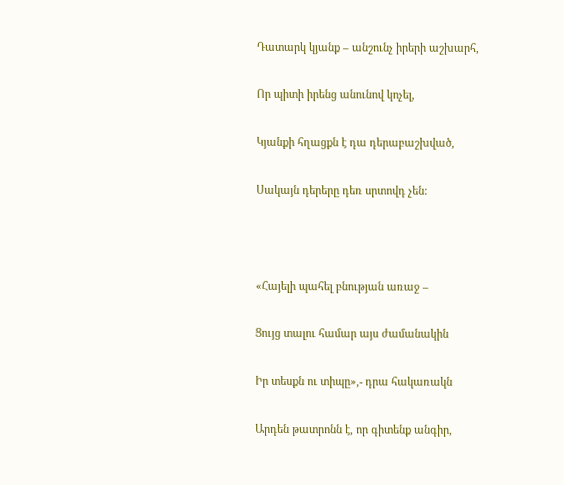Դատարկ կյանք – անշունչ իրերի աշխարհ,

Որ պիտի իրենց անունով կոչել,

Կյանքի հղացքն է դա դերաբաշխված,

Սակայն դերերը դեռ սրտովդ չեն:



«Հայելի պահել բնության առաջ –

Ցույց տալու համար այս ժամանակին

Իր տեսքն ու տիպը»,- դրա հակառակն

Արդեն թատրոնն է, որ գիտենք անգիր,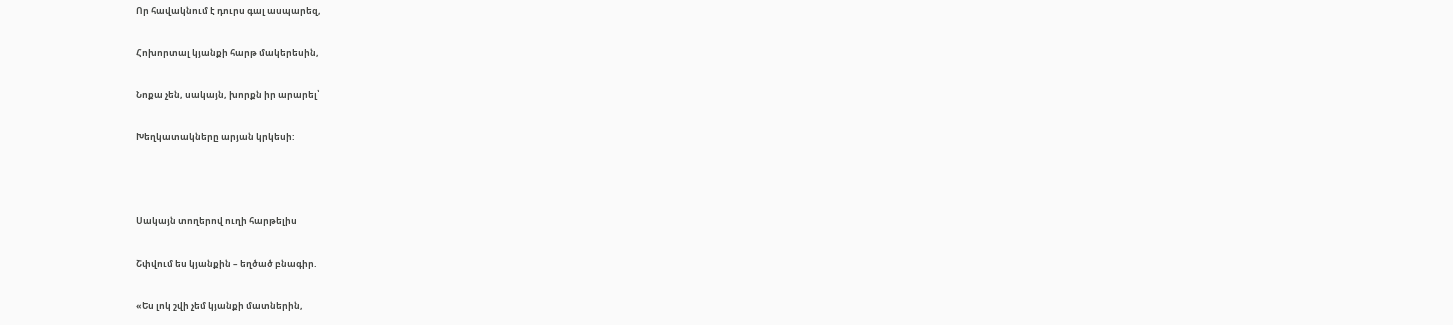Որ հավակնում է դուրս գալ ասպարեզ,

Հոխորտալ կյանքի հարթ մակերեսին,

Նոքա չեն, սակայն, խորքն իր արարել՝

Խեղկատակները արյան կրկեսի:



Սակայն տողերով ուղի հարթելիս

Շփվում ես կյանքին – եղծած բնագիր.

«Ես լոկ շվի չեմ կյանքի մատներին,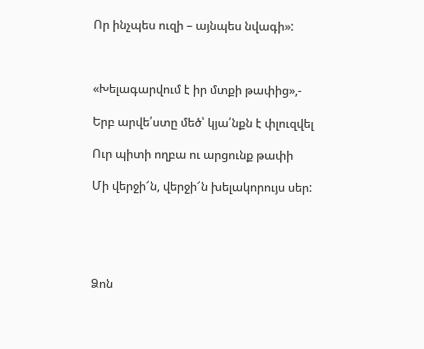Որ ինչպես ուզի – այնպես նվագի»:



«Խելագարվում է իր մտքի թափից»,-

Երբ արվե՛ստը մեծ՝ կյա՛նքն է փլուզվել

Ուր պիտի ողբա ու արցունք թափի

Մի վերջի՜ն, վերջի՜ն խելակորույս սեր:





Ձոն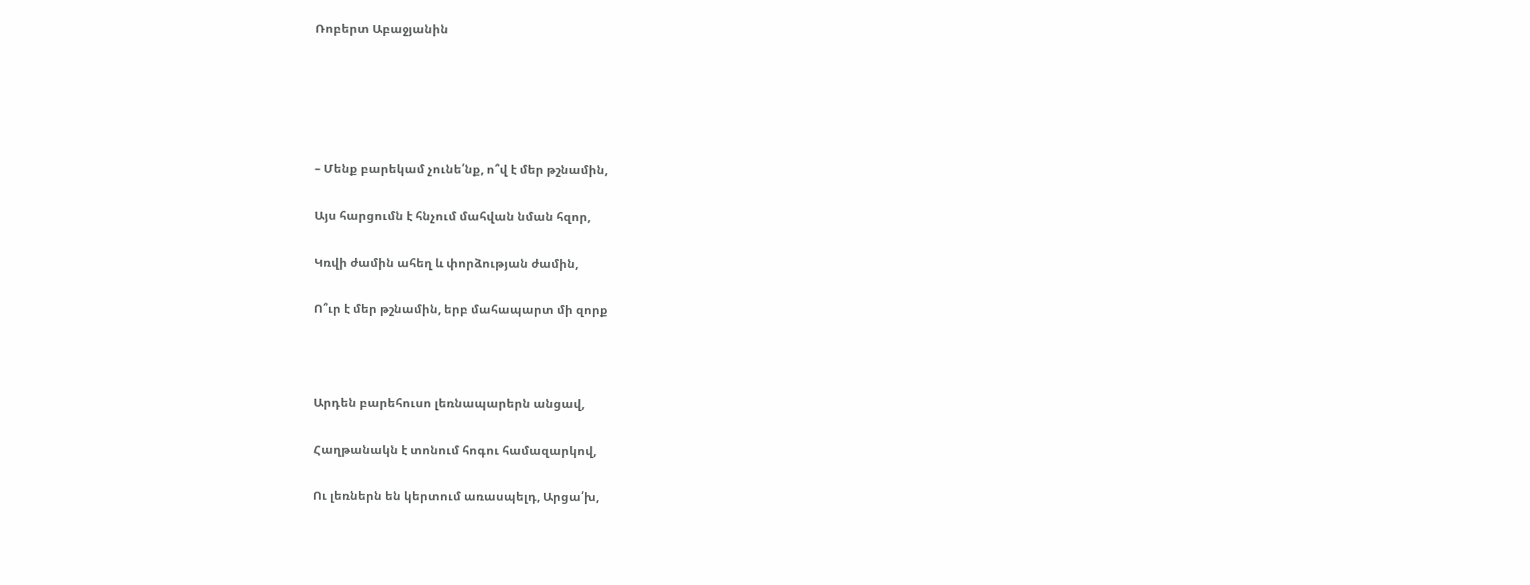Ռոբերտ Աբաջյանին





– Մենք բարեկամ չունե՛նք, ո՞վ է մեր թշնամին,

Այս հարցումն է հնչում մահվան նման հզոր,

Կռվի ժամին ահեղ և փորձության ժամին,

Ո՞ւր է մեր թշնամին, երբ մահապարտ մի զորք



Արդեն բարեհուսո լեռնապարերն անցավ,

Հաղթանակն է տոնում հոգու համազարկով,

Ու լեռներն են կերտում առասպելդ, Արցա՛խ,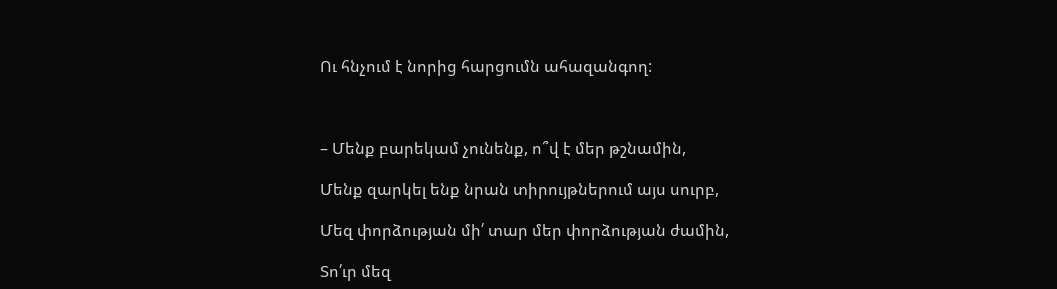Ու հնչում է նորից հարցումն ահազանգող:



– Մենք բարեկամ չունենք, ո՞վ է մեր թշնամին,

Մենք զարկել ենք նրան տիրույթներում այս սուրբ,

Մեզ փորձության մի՛ տար մեր փորձության ժամին,

Տո՛ւր մեզ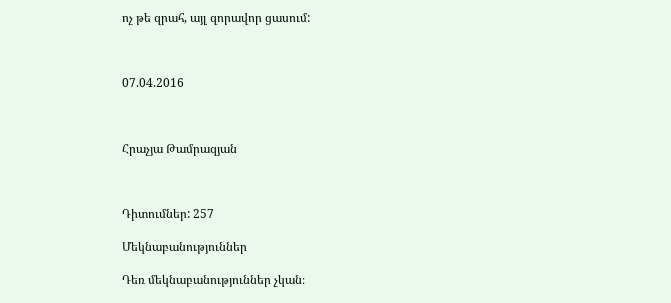ոչ թե զրահ, այլ զորավոր ցասում:



07.04.2016



Հրաչյա Թամրազյան



Դիտումներ: 257

Մեկնաբանություններ

Դեռ մեկնաբանություններ չկան։